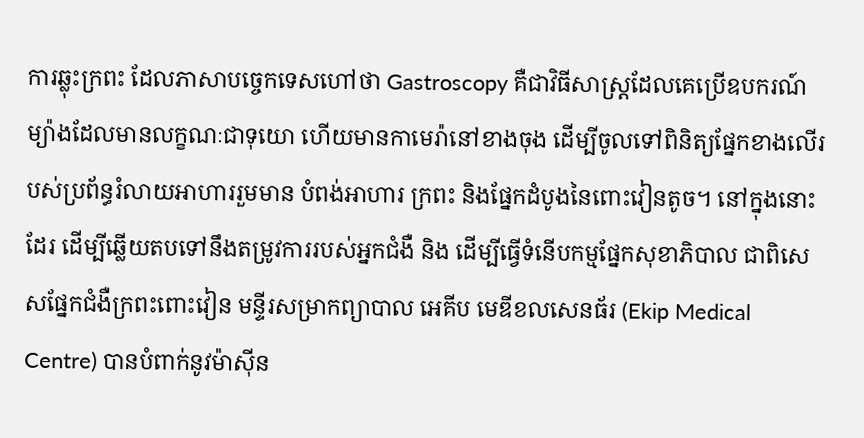ការឆ្លុះក្រពះ ដែលភាសាបច្ចេកទេសហៅថា Gastroscopy គឺជាវិធីសាស្ដ្រដែលគេប្រើឧបករណ៍ម្យ៉ាងដែលមានលក្ខណៈជាទុយោ ហើយមានកាមេរ៉ានៅខាងចុង ដើម្បីចូលទៅពិនិត្យផ្នែកខាងលើរបស់ប្រព័ន្ធរំលាយអាហាររួមមាន បំពង់អាហារ ក្រពះ និងផ្នែកដំបូងនៃពោះវៀនតូច។ នៅក្នុងនោះដែរ ដើម្បីឆ្លើយតបទៅនឹងតម្រូវការរបស់អ្នកជំងឺ និង ដើម្បីធ្វើទំនើបកម្មផ្នែកសុខាភិបាល ជាពិសេសផ្នែកជំងឺក្រពះពោះវៀន មន្ទីរសម្រាកព្យាបាល អេគីប មេឌីខលសេនធ័រ (Ekip Medical Centre) បានបំពាក់នូវម៉ាស៊ីន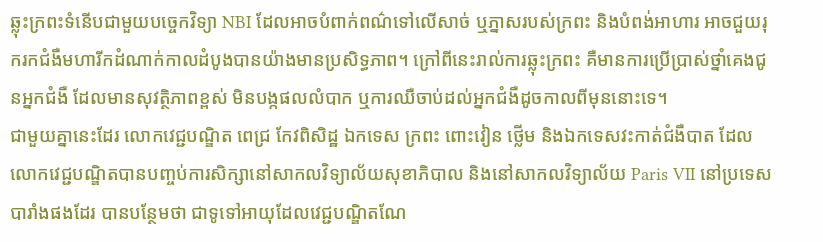ឆ្លុះក្រពះទំនើបជាមួយបច្ចេកវិទ្យា NBI ដែលអាចបំពាក់ពណ៌ទៅលើសាច់ ឬភ្នាសរបស់ក្រពះ និងបំពង់អាហារ អាចជួយរុករកជំងឺមហារីកដំណាក់កាលដំបូងបានយ៉ាងមានប្រសិទ្ធភាព។ ក្រៅពីនេះរាល់ការឆ្លុះក្រពះ គឺមានការប្រើប្រាស់ថ្នាំគេងជូនអ្នកជំងឺ ដែលមានសុវត្ថិភាពខ្ពស់ មិនបង្កផលលំបាក ឬការឈឺចាប់ដល់អ្នកជំងឺដូចកាលពីមុននោះទេ។
ជាមួយគ្នានេះដែរ លោកវេជ្ជបណ្ឌិត ពេជ្រ កែវពិសិដ្ឋ ឯកទេស ក្រពះ ពោះវៀន ថ្លើម និងឯកទេសវះកាត់ជំងឺបាត ដែលលោកវេជ្ជបណ្ឌិតបានបញ្ចប់ការសិក្សានៅសាកលវិទ្យាល័យសុខាភិបាល និងនៅសាកលវិទ្យាល័យ Paris VII នៅប្រទេសបារាំងផងដែរ បានបន្ថែមថា ជាទូទៅអាយុដែលវេជ្ជបណ្ឌិតណែ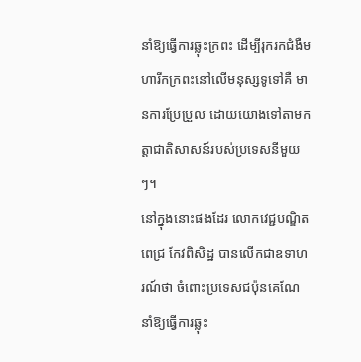នាំឱ្យធ្វើការឆ្លុះក្រពះ ដើម្បីរុករកជំងឺមហារីកក្រពះនៅលើមនុស្សទូទៅគឺ មានការប្រែប្រួល ដោយយោងទៅតាមកត្តាជាតិសាសន៍របស់ប្រទេសនីមួយៗ។
នៅក្នុងនោះផងដែរ លោកវេជ្ជបណ្ឌិត ពេជ្រ កែវពិសិដ្ឋ បានលើកជាឧទាហរណ៍ថា ចំពោះប្រទេសជប៉ុនគេណែនាំឱ្យធ្វើការឆ្លុះ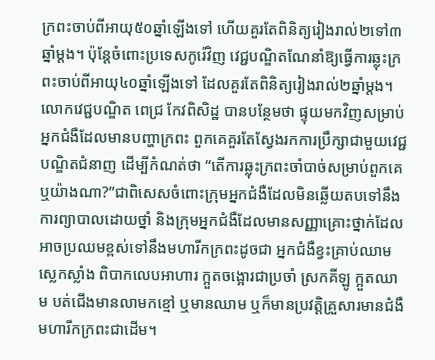ក្រពះចាប់ពីអាយុ៥០ឆ្នាំឡើងទៅ ហើយគួរតែពិនិត្យរៀងរាល់២ទៅ៣ឆ្នាំម្តង។ ប៉ុន្តែចំពោះប្រទេសកូរ៉េវិញ វេជ្ជបណ្ឌិតណែនាំឱ្យធ្វើការឆ្លុះក្រពះចាប់ពីអាយុ៤០ឆ្នាំឡើងទៅ ដែលគួរតែពិនិត្យរៀងរាល់២ឆ្នាំម្តង។
លោកវេជ្ជបណ្ឌិត ពេជ្រ កែវពិសិដ្ឋ បានបន្ថែមថា ផ្ទុយមកវិញសម្រាប់អ្នកជំងឺដែលមានបញ្ហាក្រពះ ពួកគេគួរតែស្វែងរកការប្រឹក្សាជាមួយវេជ្ជបណ្ឌិតជំនាញ ដើម្បីកំណត់ថា “តើការឆ្លុះក្រពះចាំបាច់សម្រាប់ពួកគេឬយ៉ាងណា?”ជាពិសេសចំពោះក្រុមអ្នកជំងឺដែលមិនឆ្លើយតបទៅនឹងការព្យាបាលដោយថ្នាំ និងក្រុមអ្នកជំងឺដែលមានសញ្ញាគ្រោះថ្នាក់ដែលអាចប្រឈមខ្ពស់ទៅនឹងមហារីកក្រពះដូចជា អ្នកជំងឺខ្វះគ្រាប់ឈាមស្លេកស្លាំង ពិបាកលេបអាហារ ក្អួតចង្អោរជាប្រចាំ ស្រកគីឡូ ក្អួតឈាម បត់ជើងមានលាមកខ្មៅ ឬមានឈាម ឬក៏មានប្រវត្តិគ្រួសារមានជំងឺមហារីកក្រពះជាដើម។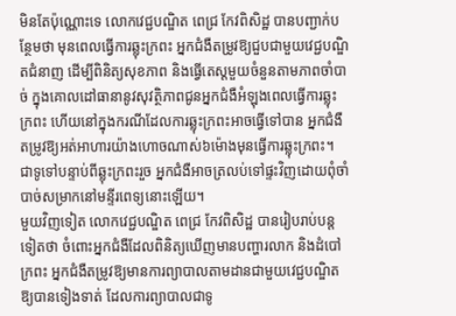មិនតែប៉ុណ្ណោះទេ លោកវេជ្ជបណ្ឌិត ពេជ្រ កែវពិសិដ្ឋ បានបញ្ជាក់បន្ថែមថា មុនពេលធ្វើការឆ្លុះក្រពះ អ្នកជំងឺតម្រូវឱ្យជួបជាមួយវេជ្ជបណ្ឌិតជំនាញ ដើម្បីពិនិត្យសុខភាព និងធ្វើតេស្តមួយចំនួនតាមភាពចាំបាច់ ក្នុងគោលដៅធានានូវសុវត្ថិភាពជូនអ្នកជំងឺអំឡុងពេលធ្វើការឆ្លុះក្រពះ ហើយនៅក្នុងករណីដែលការឆ្លុះក្រពះអាចធ្វើទៅបាន អ្នកជំងឺតម្រូវឱ្យអត់អាហារយ៉ាងហោចណាស់៦ម៉ោងមុនធ្វើការឆ្លុះក្រពះ។ ជាទូទៅបន្ទាប់ពីឆ្លុះក្រពះរួច អ្នកជំងឺអាចត្រលប់ទៅផ្ទះវិញដោយពុំចាំបាច់សម្រាកនៅមន្ទីរពេទ្យនោះឡើយ។
មួយវិញទៀត លោកវេជ្ជបណ្ឌិត ពេជ្រ កែវពិសិដ្ឋ បានរៀបរាប់បន្តទៀតថា ចំពោះអ្នកជំងឺដែលពិនិត្យឃើញមានបញ្ហារលាក និងដំបៅក្រពះ អ្នកជំងឺតម្រូវឱ្យមានការព្យាបាលតាមដានជាមួយវេជ្ជបណ្ឌិតឱ្យបានទៀងទាត់ ដែលការព្យាបាលជាទូ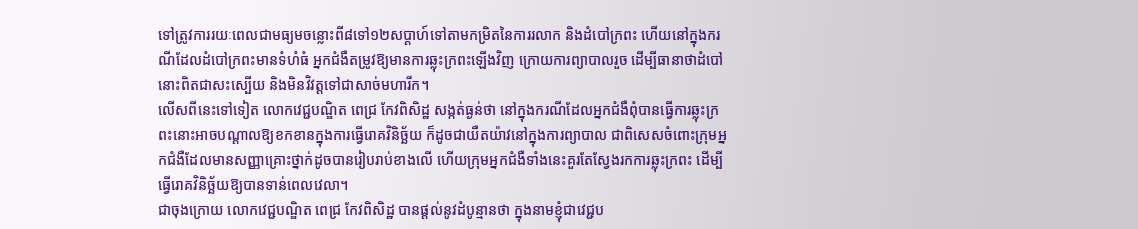ទៅត្រូវការរយៈពេលជាមធ្យមចន្លោះពី៨ទៅ១២សប្ដាហ៍ទៅតាមកម្រិតនៃការរលាក និងដំបៅក្រពះ ហើយនៅក្នុងករណីដែលដំបៅក្រពះមានទំហំធំ អ្នកជំងឺតម្រូវឱ្យមានការឆ្លុះក្រពះឡើងវិញ ក្រោយការព្យាបាលរួច ដើម្បីធានាថាដំបៅនោះពិតជាសះស្បើយ និងមិនវិវត្តទៅជាសាច់មហារីក។
លើសពីនេះទៅទៀត លោកវេជ្ជបណ្ឌិត ពេជ្រ កែវពិសិដ្ឋ សង្កត់ធ្ងន់ថា នៅក្នុងករណីដែលអ្នកជំងឺពុំបានធ្វើការឆ្លុះក្រពះនោះអាចបណ្ដាលឱ្យខកខានក្នុងការធ្វើរោគវិនិច្ឆ័យ ក៏ដូចជាយឺតយ៉ាវនៅក្នុងការព្យាបាល ជាពិសេសចំពោះក្រុមអ្នកជំងឺដែលមានសញ្ញាគ្រោះថ្នាក់ដូចបានរៀបរាប់ខាងលើ ហើយក្រុមអ្នកជំងឺទាំងនេះគួរតែស្វែងរកការឆ្លុះក្រពះ ដើម្បីធ្វើរោគវិនិច្ឆ័យឱ្យបានទាន់ពេលវេលា។
ជាចុងក្រោយ លោកវេជ្ជបណ្ឌិត ពេជ្រ កែវពិសិដ្ឋ បានផ្ដល់នូវដំបូន្មានថា ក្នុងនាមខ្ញុំជាវេជ្ជប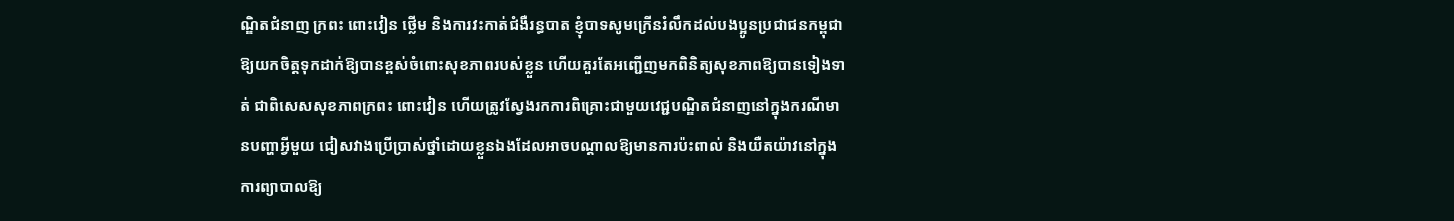ណ្ឌិតជំនាញ ក្រពះ ពោះវៀន ថ្លើម និងការវះកាត់ជំងឺរន្ធបាត ខ្ញុំបាទសូមក្រើនរំលឹកដល់បងប្អូនប្រជាជនកម្ពុជាឱ្យយកចិត្តទុកដាក់ឱ្យបានខ្ពស់ចំពោះសុខភាពរបស់ខ្លួន ហើយគួរតែអញ្ជើញមកពិនិត្យសុខភាពឱ្យបានទៀងទាត់ ជាពិសេសសុខភាពក្រពះ ពោះវៀន ហើយត្រូវស្វែងរកការពិគ្រោះជាមួយវេជ្ជបណ្ឌិតជំនាញនៅក្នុងករណីមានបញ្ហាអ្វីមួយ ជៀសវាងប្រើប្រាស់ថ្នាំដោយខ្លួនឯងដែលអាចបណ្ដាលឱ្យមានការប៉ះពាល់ និងយឺតយ៉ាវនៅក្នុងការព្យាបាលឱ្យ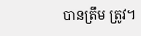បានត្រឹម ត្រូវ។